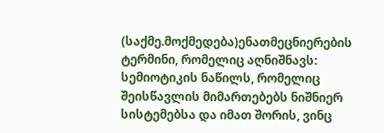(საქმე.მოქმედება)ენათმეცნიერების ტერმინი, რომელიც აღნიშნავს:
სემიოტიკის ნაწილს, რომელიც შეისწავლის მიმართებებს ნიშნიერ სისტემებსა და იმათ შორის, ვინც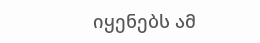იყენებს ამ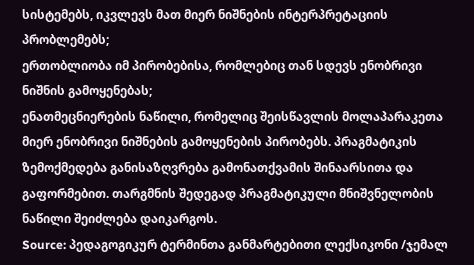სისტემებს, იკვლევს მათ მიერ ნიშნების ინტერპრეტაციის პრობლემებს;
ერთობლიობა იმ პირობებისა, რომლებიც თან სდევს ენობრივი ნიშნის გამოყენებას;
ენათმეცნიერების ნაწილი, რომელიც შეისწავლის მოლაპარაკეთა მიერ ენობრივი ნიშნების გამოყენების პირობებს. პრაგმატიკის ზემოქმედება განისაზღვრება გამონათქვამის შინაარსითა და გაფორმებით. თარგმნის შედეგად პრაგმატიკული მნიშვნელობის ნაწილი შეიძლება დაიკარგოს.
Source: პედაგოგიკურ ტერმინთა განმარტებითი ლექსიკონი /ჯემალ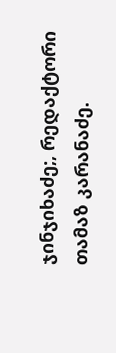ჯინჯიხაძე;, რედაქტორი თამაზ კარანაძე.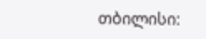თბილისი: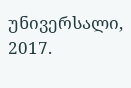უნივერსალი, 2017.